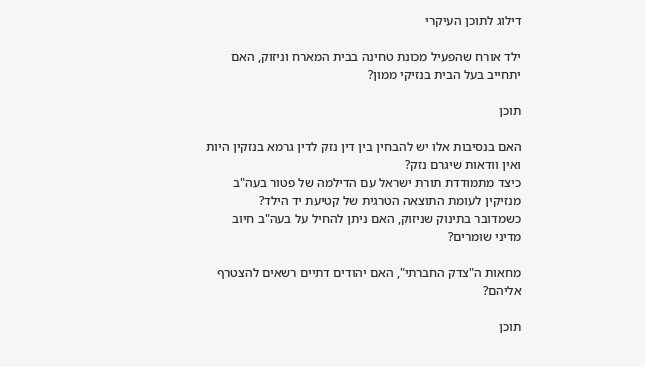דילוג לתוכן העיקרי

ילד אורח שהפעיל מכונת טחינה בבית המארח וניזוק, האם יתחייב בעל הבית בנזיקי ממון?

תוכן

האם בנסיבות אלו יש להבחין בין דין נזק לדין גרמא בנזקין היות ואין וודאות שיגרם נזק?
כיצד מתמודדת תורת ישראל עם הדילמה של פטור בעה"ב מנזיקין לעומת התוצאה הטרגית של קטיעת יד הילד?
כשמדובר בתינוק שניזוק, האם ניתן להחיל על בעה"ב חיוב מדיני שומרים?

מחאות ה"צדק החברתי", האם יהודים דתיים רשאים להצטרף אליהם?

תוכן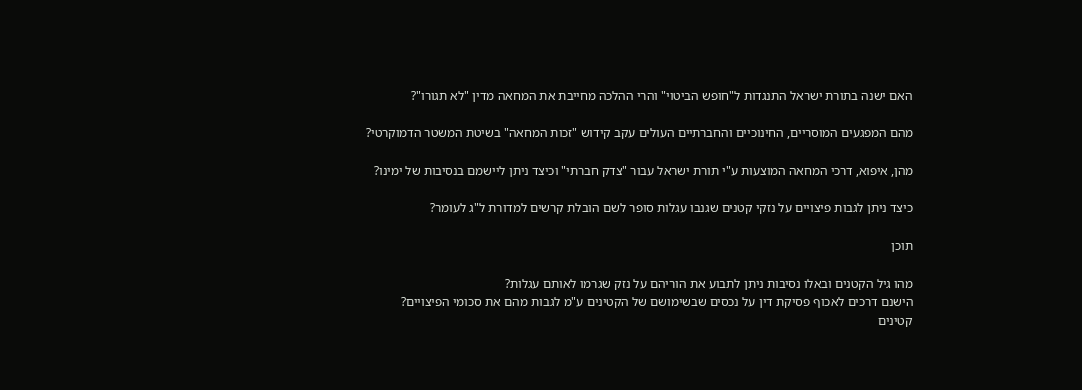האם ישנה בתורת ישראל התנגדות ל"חופש הביטוי" והרי ההלכה מחייבת את המחאה מדין "לא תגורו"?

מהם המפגעים המוסריים, החינוכיים והחברתיים העולים עקב קידוש "זכות המחאה" בשיטת המשטר הדמוקרטי?

מהן, איפוא, דרכי המחאה המוצעות ע"י תורת ישראל עבור "צדק חברתי" וכיצד ניתן ליישמם בנסיבות של ימינו?

כיצד ניתן לגבות פיצויים על נזקי קטנים שגנבו עגלות סופר לשם הובלת קרשים למדורת ל"ג לעומר?

תוכן

מהו גיל הקטנים ובאלו נסיבות ניתן לתבוע את הוריהם על נזק שגרמו לאותם עגלות?
הישנם דרכים לאכוף פסיקת דין על נכסים שבשימושם של הקטינים ע"מ לגבות מהם את סכומי הפיצויים?
קטינים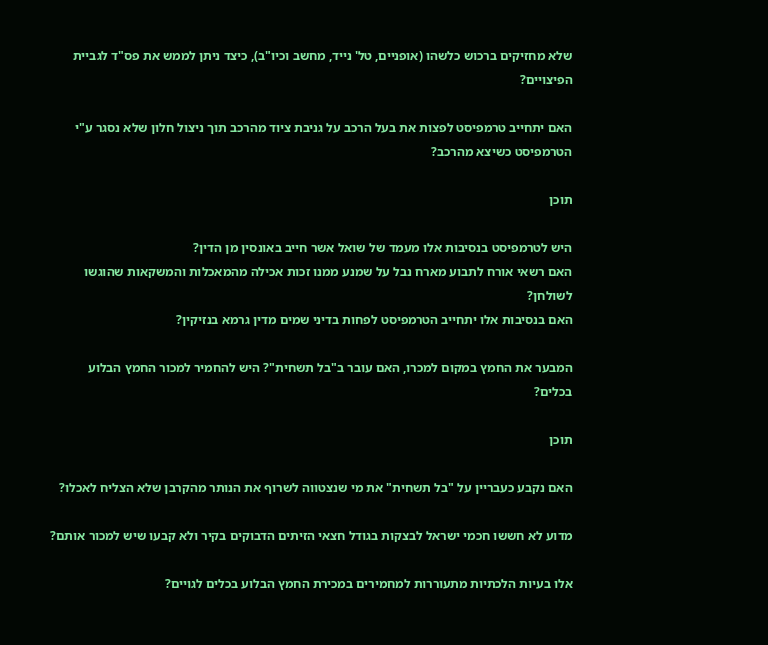שלא מחזיקים ברכוש כלשהו (אופניים, טל' נייד, מחשב וכיו"ב), כיצד ניתן לממש את פס"ד לגביית הפיצויים?

האם יתחייב טרמפיסט לפצות את בעל הרכב על גניבת ציוד מהרכב תוך ניצול חלון שלא נסגר ע"י הטרמפיסט כשיצא מהרכב?

תוכן

היש לטרמפיסט בנסיבות אלו מעמד של שואל אשר חייב באונסין מן הדין?
האם רשאי אורח לתבוע מארח נבל על שמנע ממנו זכות אכילה מהמאכלות והמשקאות שהוגשו לשולחן?
האם בנסיבות אלו יתחייב הטרמפיסט לפחות בדיני שמים מדין גרמא בנזיקין?

המבער את החמץ במקום למכרו, האם עובר ב"בל תשחית"? היש להחמיר למכור החמץ הבלוע בכלים?

תוכן

האם נקבע כעבריין על "בל תשחית" את מי שנצטווה לשרוף את הנותר מהקרבן שלא הצליח לאכלו?

מדוע לא חששו חכמי ישראל לבצקות בגודל חצאי הזיתים הדבוקים בקיר ולא קבעו שיש למכור אותם?

אלו בעיות הלכתיות מתעוררות למחמירים במכירת החמץ הבלוע בכלים לגויים?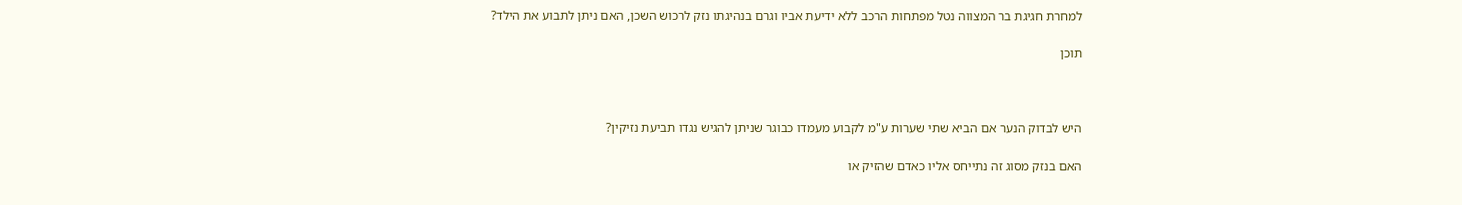למחרת חגיגת בר המצווה נטל מפתחות הרכב ללא ידיעת אביו וגרם בנהיגתו נזק לרכוש השכן, האם ניתן לתבוע את הילד?

תוכן



היש לבדוק הנער אם הביא שתי שערות ע"מ לקבוע מעמדו כבוגר שניתן להגיש נגדו תביעת נזיקין?

האם בנזק מסוג זה נתייחס אליו כאדם שהזיק או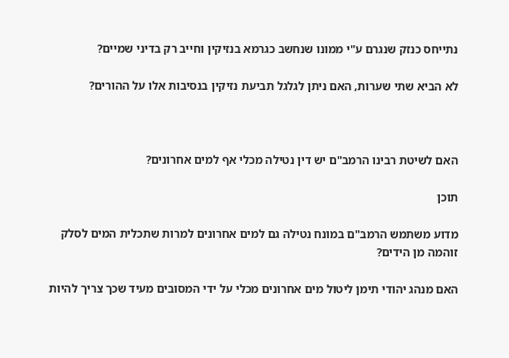נתייחס כנזק שנגרם ע"י ממונו שנחשב כגרמא בנזיקין וחייב רק בדיני שמיים?

לא הביא שתי שערות, האם ניתן לגלגל תביעת נזיקין בנסיבות אלו על ההורים?



האם לשיטת רבינו הרמב"ם יש דין נטילה מכלי אף למים אחרונים?

תוכן

מדוע משתמש הרמב"ם במונח נטילה גם למים אחרונים למרות שתכלית המים לסלק זוהמה מן הידים?

האם מנהג יהודי תימן ליטול מים אחרונים מכלי על ידי המסובים מעיד שכך צריך להיות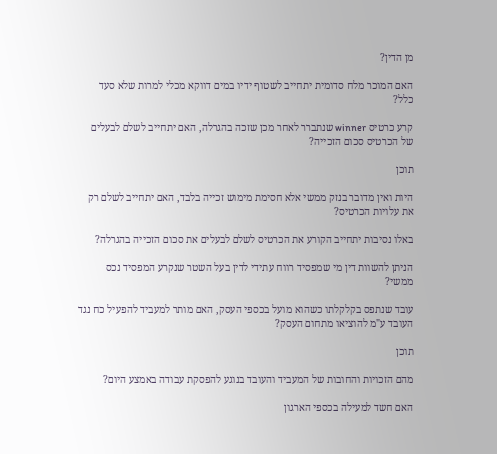מן הדין?

האם המוכר מלח סדומית יתחייב לשטוף ידיו במים דווקא מכלי למרות שלא סעד כלל?

קרע כרטיס winner שנתברר לאחר מכן שזכה בהגרלה, האם יתחייב לשלם לבעלים של הכרטיס סכום הזכייה?

תוכן

היות ואין מדובר בנזק ממשי אלא חסימת מימוש זכייה בלבד, האם יתחייב לשלם רק את עלויות הכרטיס?

באלו נסיבות יתחייב הקורע את הכרטיס לשלם לבעלים את סכום הזכייה בהגרלה?

הניתן להשוות דין מי שמפסיד רווח עתידי לדין בעל השטר שנקרע המפסיד נכס ממשי?

עובד שנתפס בקלקלתו כשהוא מועל בכספי העסק, האם מותר למעביד להפעיל כח נגד העובד ע"מ להוציאו מתחום העסק?

תוכן

מהם הזכויות והחובות של המעביד והעובד בנוגע להפסקת עבודה באמצע היום?

האם חשד למעילה בכספי הארגון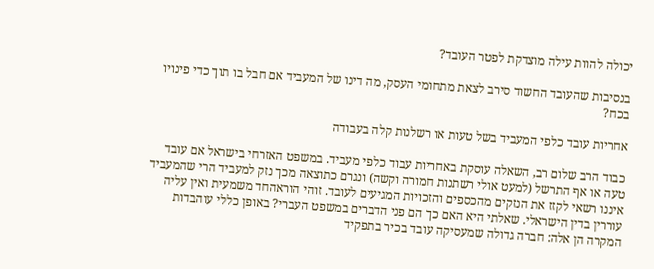יכולה להוות עילה מוצדקת לפטר העובד?

בנסיבות שהעובד החשוד סירב לצאת מתחומי העסק, מה דינו של המעביד אם חבל בו תוך כדי פינויו בכח?

אחריות עובד כלפי המעביד בשל טעות או רשלנות קלה בעבודה

כבוד הרב שלום רב, השאלה עוסקת באחריות עבוד כלפי מעביד. במשפט האזרחי בישראל אם עובד טעה או אף התרשל (למעט אולי רשתנות חמורה וקשה) ונגרם כתוצאה מכך נזק למעביד הרי שהמעביד איננו רשאי לקזז את הנזקים מהכספים והזכויות המגיעים לעובד. זוהי הוראהחד משמעית ואין עליה עוררין בדין הישראלי. שאלתי היא האם כך הם פני הדברים במשפט העברי? באופן כללי עוהבדות המקרה הן אלה: חברה גדולה שמעסיקה עובד בכיר בתפקיד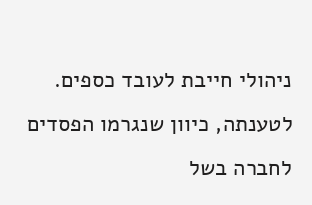ניהולי חייבת לעובד כספים. לטענתה, כיוון שנגרמו הפסדים לחברה בשל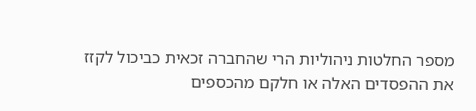מספר החלטות ניהוליות הרי שהחברה זכאית כביכול לקזז את ההפסדים האלה או חלקם מהכספים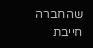שהחברה חייבת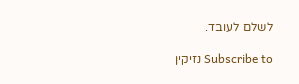לשלם לעובד.

Subscribe to נזיקין